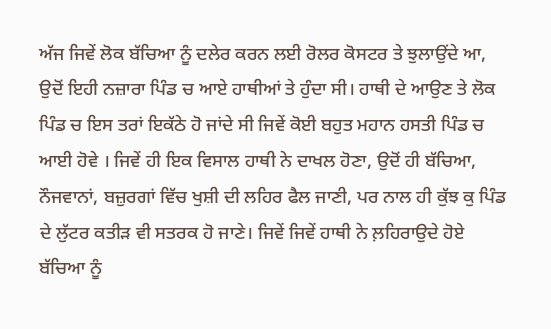ਅੱਜ ਜਿਵੇਂ ਲੋਕ ਬੱਚਿਆ ਨੂੰ ਦਲੇਰ ਕਰਨ ਲਈ ਰੋਲਰ ਕੋਸਟਰ ਤੇ ਝੁਲਾਉਂਦੇ ਆ, ਉਦੋਂ ਇਹੀ ਨਜ਼ਾਰਾ ਪਿੰਡ ਚ ਆਏ ਹਾਥੀਆਂ ਤੇ ਹੁੰਦਾ ਸੀ। ਹਾਥੀ ਦੇ ਆਉਣ ਤੇ ਲੋਕ ਪਿੰਡ ਚ ਇਸ ਤਰਾਂ ਇਕੱਠੇ ਹੋ ਜਾਂਦੇ ਸੀ ਜਿਵੇਂ ਕੋਈ ਬਹੁਤ ਮਹਾਨ ਹਸਤੀ ਪਿੰਡ ਚ ਆਈ ਹੋਵੇ । ਜਿਵੇਂ ਹੀ ਇਕ ਵਿਸਾਲ ਹਾਥੀ ਨੇ ਦਾਖਲ ਹੋਣਾ, ਉਦੋਂ ਹੀ ਬੱਚਿਆ, ਨੌਜਵਾਨਾਂ, ਬਜ਼ੁਰਗਾਂ ਵਿੱਚ ਖੁਸ਼ੀ ਦੀ ਲਹਿਰ ਫੈਲ ਜਾਣੀ, ਪਰ ਨਾਲ ਹੀ ਕੁੱਝ ਕੁ ਪਿੰਡ ਦੇ ਲੁੱਟਰ ਕਤੀੜ ਵੀ ਸਤਰਕ ਹੋ ਜਾਣੇ। ਜਿਵੇਂ ਜਿਵੇਂ ਹਾਥੀ ਨੇ ਲ਼ਹਿਰਾਉਦੇ ਹੋਏ ਬੱਚਿਆ ਨੂੰ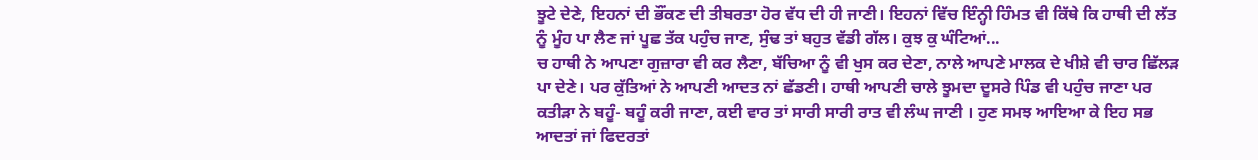ਝੂਟੇ ਦੇਣੇ, ਇਹਨਾਂ ਦੀ ਭੌਂਕਣ ਦੀ ਤੀਬਰਤਾ ਹੋਰ ਵੱਧ ਦੀ ਹੀ ਜਾਣੀ। ਇਹਨਾਂ ਵਿੱਚ ਇੰਨ੍ਹੀ ਹਿੰਮਤ ਵੀ ਕਿੱਥੇ ਕਿ ਹਾਥੀ ਦੀ ਲੱਤ ਨੂੰ ਮੂੰਹ ਪਾ ਲੈਣ ਜਾਂ ਪੂਛ ਤੱਕ ਪਹੁੰਚ ਜਾਣ, ਸੁੰਢ ਤਾਂ ਬਹੁਤ ਵੱਡੀ ਗੱਲ। ਕੁਝ ਕੁ ਘੰਟਿਆਂ...
ਚ ਹਾਥੀ ਨੇ ਆਪਣਾ ਗੁਜ਼ਾਰਾ ਵੀ ਕਰ ਲੈਣਾ, ਬੱਚਿਆ ਨੂੰ ਵੀ ਖੁਸ ਕਰ ਦੇਣਾ, ਨਾਲੇ ਆਪਣੇ ਮਾਲਕ ਦੇ ਖੀਸ਼ੇ ਵੀ ਚਾਰ ਛਿੱਲੜ ਪਾ ਦੇਣੇ। ਪਰ ਕੁੱਤਿਆਂ ਨੇ ਆਪਣੀ ਆਦਤ ਨਾਂ ਛੱਡਣੀ। ਹਾਥੀ ਆਪਣੀ ਚਾਲੇ ਝੂਮਦਾ ਦੂਸਰੇ ਪਿੰਡ ਵੀ ਪਹੁੰਚ ਜਾਣਾ ਪਰ ਕਤੀੜਾ ਨੇ ਬਹੂੰ- ਬਹੂੰ ਕਰੀ ਜਾਣਾ, ਕਈ ਵਾਰ ਤਾਂ ਸਾਰੀ ਸਾਰੀ ਰਾਤ ਵੀ ਲੰਘ ਜਾਣੀ । ਹੁਣ ਸਮਝ ਆਇਆ ਕੇ ਇਹ ਸਭ ਆਦਤਾਂ ਜਾਂ ਫਿਦਰਤਾਂ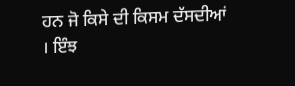ਹਨ ਜੋ ਕਿਸੇ ਦੀ ਕਿਸਮ ਦੱਸਦੀਆਂ । ਇੰਝ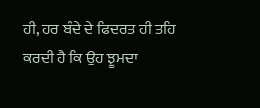ਹੀ, ਹਰ ਬੰਦੇ ਦੇ ਫਿਦਰਤ ਹੀ ਤਹਿ ਕਰਦੀ ਹੈ ਕਿ ਉਹ ਝੂਮਦਾ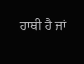ਹਾਥੀ ਹੈ ਜਾਂ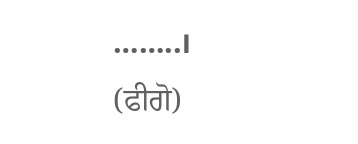……..।
(ਫੀਗੋ)